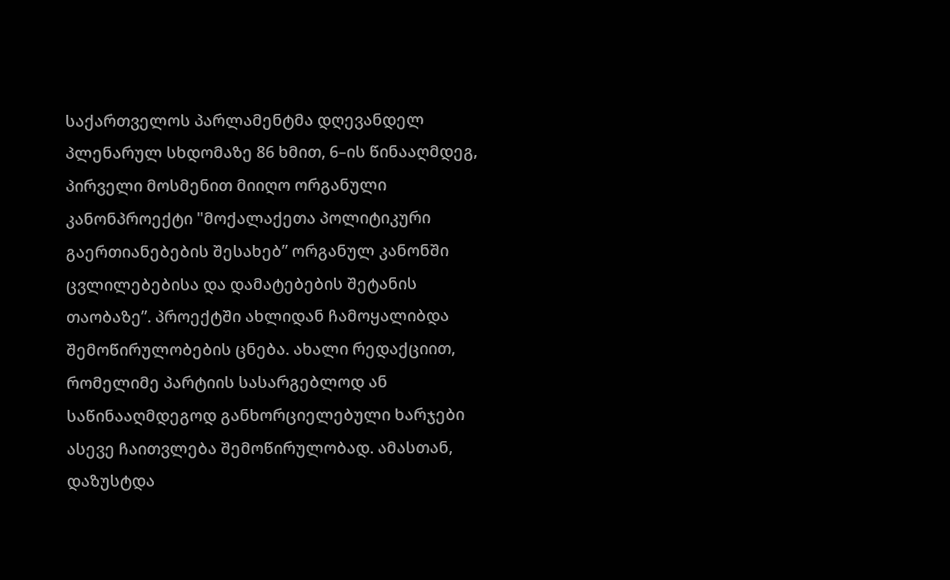საქართველოს პარლამენტმა დღევანდელ პლენარულ სხდომაზე 86 ხმით, 6–ის წინააღმდეგ, პირველი მოსმენით მიიღო ორგანული კანონპროექტი "მოქალაქეთა პოლიტიკური გაერთიანებების შესახებ” ორგანულ კანონში ცვლილებებისა და დამატებების შეტანის თაობაზე”. პროექტში ახლიდან ჩამოყალიბდა შემოწირულობების ცნება. ახალი რედაქციით, რომელიმე პარტიის სასარგებლოდ ან საწინააღმდეგოდ განხორციელებული ხარჯები ასევე ჩაითვლება შემოწირულობად. ამასთან, დაზუსტდა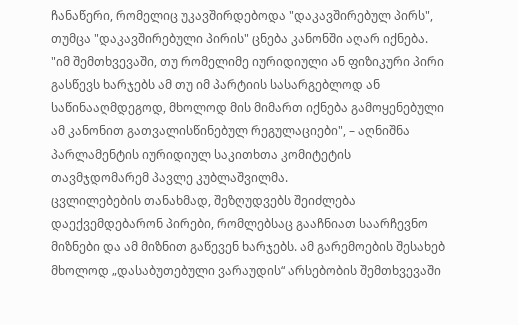ჩანაწერი, რომელიც უკავშირდებოდა "დაკავშირებულ პირს", თუმცა "დაკავშირებული პირის" ცნება კანონში აღარ იქნება.
"იმ შემთხვევაში, თუ რომელიმე იურიდიული ან ფიზიკური პირი გასწევს ხარჯებს ამ თუ იმ პარტიის სასარგებლოდ ან საწინააღმდეგოდ, მხოლოდ მის მიმართ იქნება გამოყენებული ამ კანონით გათვალისწინებულ რეგულაციები", – აღნიშნა პარლამენტის იურიდიულ საკითხთა კომიტეტის თავმჯდომარემ პავლე კუბლაშვილმა.
ცვლილებების თანახმად, შეზღუდვებს შეიძლება დაექვემდებარონ პირები, რომლებსაც გააჩნიათ საარჩევნო მიზნები და ამ მიზნით გაწევენ ხარჯებს. ამ გარემოების შესახებ მხოლოდ „დასაბუთებული ვარაუდის“ არსებობის შემთხვევაში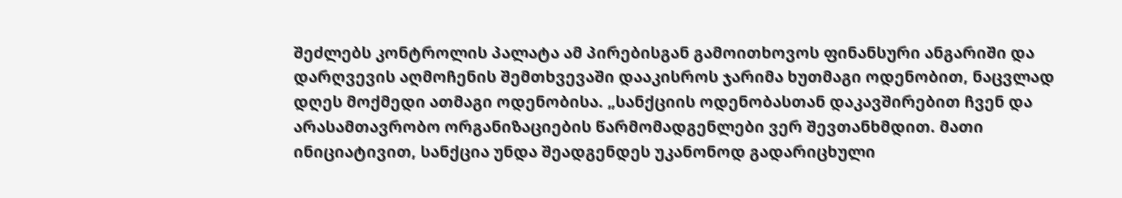შეძლებს კონტროლის პალატა ამ პირებისგან გამოითხოვოს ფინანსური ანგარიში და დარღვევის აღმოჩენის შემთხვევაში დააკისროს ჯარიმა ხუთმაგი ოდენობით, ნაცვლად დღეს მოქმედი ათმაგი ოდენობისა. „სანქციის ოდენობასთან დაკავშირებით ჩვენ და არასამთავრობო ორგანიზაციების წარმომადგენლები ვერ შევთანხმდით. მათი ინიციატივით, სანქცია უნდა შეადგენდეს უკანონოდ გადარიცხული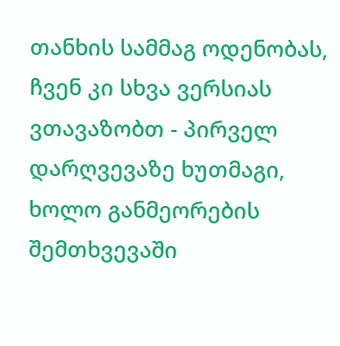თანხის სამმაგ ოდენობას, ჩვენ კი სხვა ვერსიას ვთავაზობთ - პირველ დარღვევაზე ხუთმაგი, ხოლო განმეორების შემთხვევაში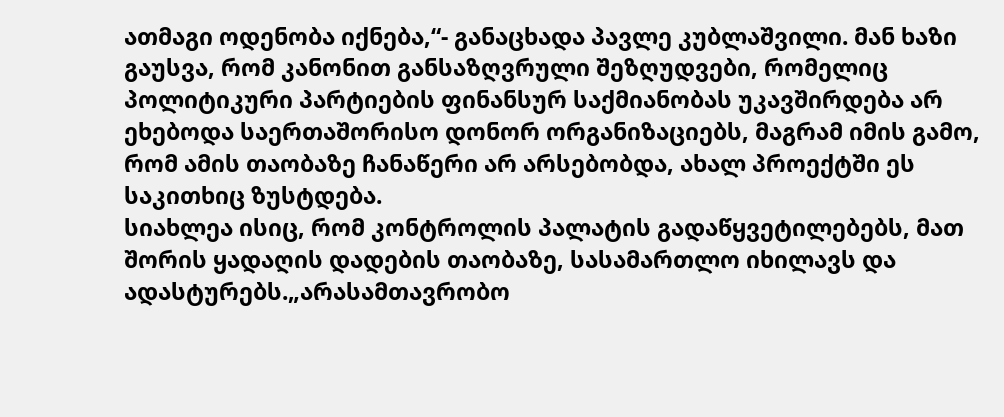ათმაგი ოდენობა იქნება,“- განაცხადა პავლე კუბლაშვილი. მან ხაზი გაუსვა, რომ კანონით განსაზღვრული შეზღუდვები, რომელიც პოლიტიკური პარტიების ფინანსურ საქმიანობას უკავშირდება არ ეხებოდა საერთაშორისო დონორ ორგანიზაციებს, მაგრამ იმის გამო, რომ ამის თაობაზე ჩანაწერი არ არსებობდა, ახალ პროექტში ეს საკითხიც ზუსტდება.
სიახლეა ისიც, რომ კონტროლის პალატის გადაწყვეტილებებს, მათ შორის ყადაღის დადების თაობაზე, სასამართლო იხილავს და ადასტურებს.„არასამთავრობო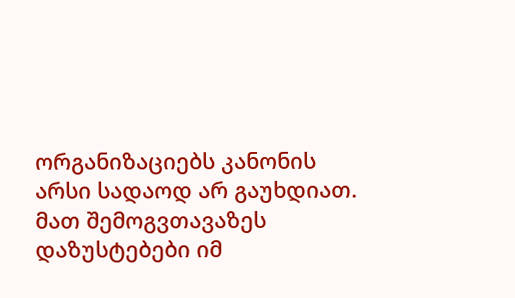ორგანიზაციებს კანონის არსი სადაოდ არ გაუხდიათ. მათ შემოგვთავაზეს დაზუსტებები იმ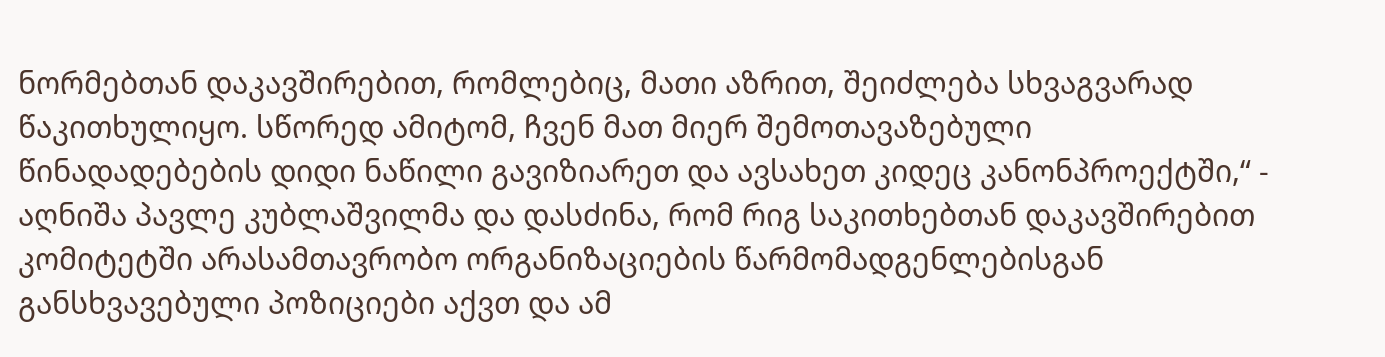ნორმებთან დაკავშირებით, რომლებიც, მათი აზრით, შეიძლება სხვაგვარად წაკითხულიყო. სწორედ ამიტომ, ჩვენ მათ მიერ შემოთავაზებული წინადადებების დიდი ნაწილი გავიზიარეთ და ავსახეთ კიდეც კანონპროექტში,“ - აღნიშა პავლე კუბლაშვილმა და დასძინა, რომ რიგ საკითხებთან დაკავშირებით კომიტეტში არასამთავრობო ორგანიზაციების წარმომადგენლებისგან განსხვავებული პოზიციები აქვთ და ამ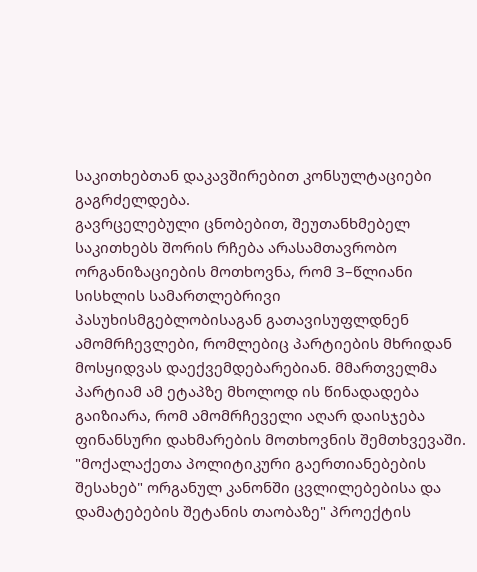საკითხებთან დაკავშირებით კონსულტაციები გაგრძელდება.
გავრცელებული ცნობებით, შეუთანხმებელ საკითხებს შორის რჩება არასამთავრობო ორგანიზაციების მოთხოვნა, რომ 3–წლიანი სისხლის სამართლებრივი პასუხისმგებლობისაგან გათავისუფლდნენ ამომრჩევლები, რომლებიც პარტიების მხრიდან მოსყიდვას დაექვემდებარებიან. მმართველმა პარტიამ ამ ეტაპზე მხოლოდ ის წინადადება გაიზიარა, რომ ამომრჩეველი აღარ დაისჯება ფინანსური დახმარების მოთხოვნის შემთხვევაში.
"მოქალაქეთა პოლიტიკური გაერთიანებების შესახებ" ორგანულ კანონში ცვლილებებისა და დამატებების შეტანის თაობაზე" პროექტის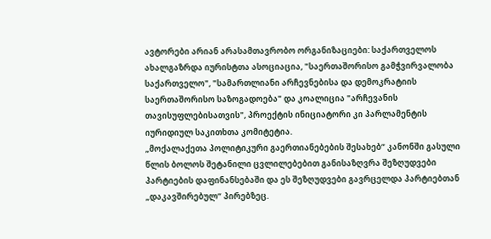ავტორები არიან არასამთავრობო ორგანიზაციები: საქართველოს ახალგაზრდა იურისტთა ასოციაცია, "საერთაშორისო გამჭვირვალობა საქართველო", "სამართლიანი არჩევნებისა და დემოკრატიის საერთაშორისო საზოგადოება" და კოალიცია "არჩევანის თავისუფლებისათვის", პროექტის ინიციატორი კი პარლამენტის იურიდიულ საკითხთა კომიტეტია.
„მოქალაქეთა პოლიტიკური გაერთიანებების შესახებ“ კანონში გასული წლის ბოლოს შეტანილი ცვლილებებით განისაზღვრა შეზღუდვები პარტიების დაფინანსებაში და ეს შეზღუდვები გავრცელდა პარტიებთან „დაკავშირებულ“ პირებზეც.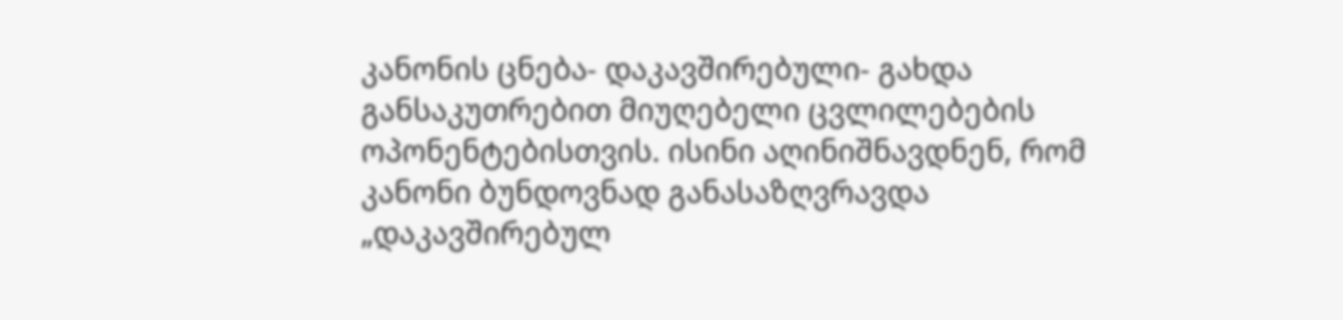კანონის ცნება- დაკავშირებული- გახდა განსაკუთრებით მიუღებელი ცვლილებების ოპონენტებისთვის. ისინი აღინიშნავდნენ, რომ კანონი ბუნდოვნად განასაზღვრავდა „დაკავშირებულ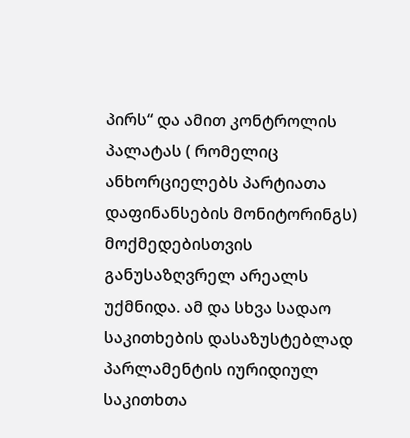პირს“ და ამით კონტროლის პალატას ( რომელიც ანხორციელებს პარტიათა დაფინანსების მონიტორინგს) მოქმედებისთვის განუსაზღვრელ არეალს უქმნიდა. ამ და სხვა სადაო საკითხების დასაზუსტებლად პარლამენტის იურიდიულ საკითხთა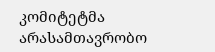კომიტეტმა არასამთავრობო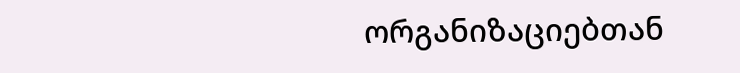ორგანიზაციებთან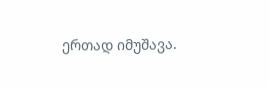ერთად იმუშავა.